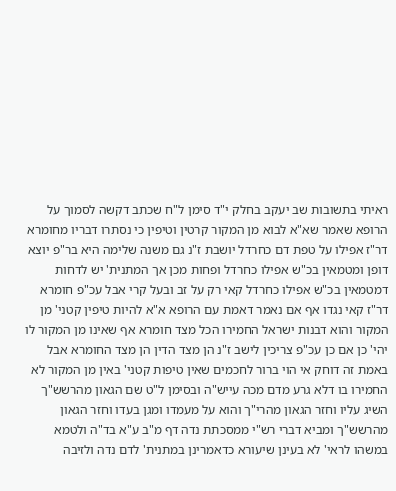ראיתי בתשובות שב יעקב בחלק י"ד סימן ל"ח שכתב דקשה לסמוך על הרופא שאמר שא"א לבוא מן המקור קרטין וטיפין כי נסתרו דבריו מחומרא דר"ז אפילו על טפת דם כחרדל יושבת ז"נ גם משנה שלימה היא בר"פ יוצא דופן ומטמאין בכ"ש אפילו כחרדל ופחות מכן אך המתנית' יש לדחות דמטמאין בכ"ש אפילו כחרדל קאי רק על זב ובעל קרי אבל עכ"פ חומרא דר"ז קאי נגדו אף אם נאמר דאמת עם הרופא א"א להיות טיפין קטני' מן המקור והוא דבנות ישראל החמירו הכל מצד חומרא אף שאינו מן המקור לו יהי' כן אם כן עכ"פ צריכין לישב ז"נ הן מצד הדין הן מצד החומרא אבל באמת זה דוחק אי הוי ברור לחכמים שאין טיפות קטני' באין מן המקור לא החמירו בו דלא גרע מדם מכה עייש"ה ובסימן ל"ט שם הגאון מהרשש"ך השיג עליו וחזר הגאון מהרי"ך והוא על מעמדו ומגן בעדו וחזר הגאון מהרשש"ך ומביא דברי רש"י ממסכתת נדה דף מ"ב ע"א בד"ה ולטמא במשהו לראי' לא בעינן שיעורא כדאמרינן במתנית' לדם נדה ולזיבה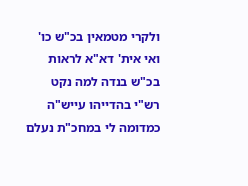ולקרי מטמאין בכ"ש כו' ואי אית' דא"א לראות בכ"ש בנדה למה נקט רש"י בהדייהו עייש"ה כמדומה לי במחכ"ת נעלם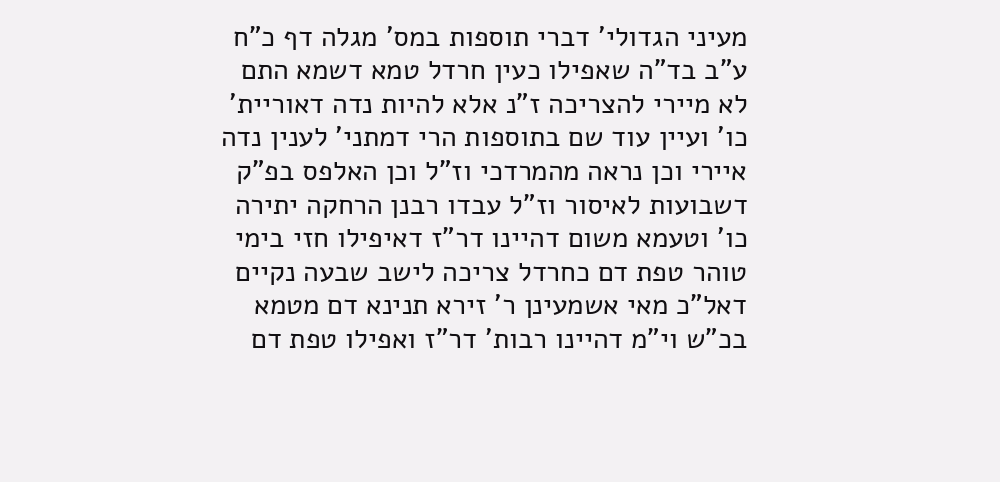מעיני הגדולי' דברי תוספות במס' מגלה דף כ"ח ע"ב בד"ה שאפילו כעין חרדל טמא דשמא התם לא מיירי להצריכה ז"נ אלא להיות נדה דאוריית' כו' ועיין עוד שם בתוספות הרי דמתני' לענין נדה איירי וכן נראה מהמרדכי וז"ל וכן האלפס בפ"ק דשבועות לאיסור וז"ל עבדו רבנן הרחקה יתירה כו' וטעמא משום דהיינו דר"ז דאיפילו חזי בימי טוהר טפת דם כחרדל צריכה לישב שבעה נקיים דאל"כ מאי אשמעינן ר' זירא תנינא דם מטמא בכ"ש וי"מ דהיינו רבות' דר"ז ואפילו טפת דם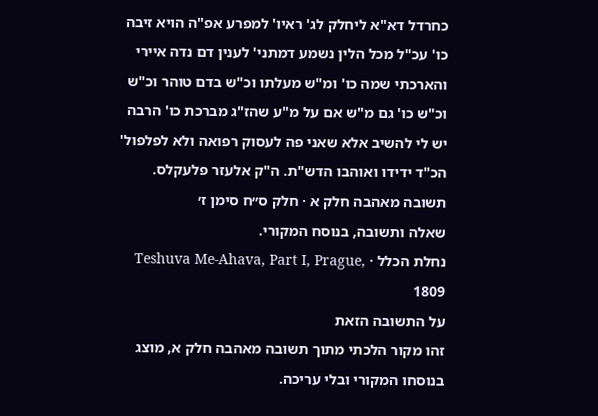כחרדל דא"א ליחלק לג' ראיו' למפרע אפ"ה הויא זיבה כו' עכ"ל מכל הלין נשמע דמתני' לענין דם נדה איירי והארכתי שמה כו' ומ"ש מעלתו וכ"ש בדם טוהר וכ"ש וכ"ש כו' גם מ"ש אם על מ"ע שהז"ג מברכת כו' הרבה יש לי להשיב אלא שאני פה לעסוק רפואה ולא לפלפול' הכ"ד ידידו ואוהבו הדש"ת. ה"ק אלעזר פלעקלס.
תשובה מאהבה חלק א · חלק ס״ח סימן ז׳
שאלה ותשובה, בנוסח המקורי.
נחלת הכלל · Teshuva Me-Ahava, Part I, Prague, 1809
על התשובה הזאת
זהו מקור הלכתי מתוך תשובה מאהבה חלק א, מוצג בנוסחו המקורי ובלי עריכה.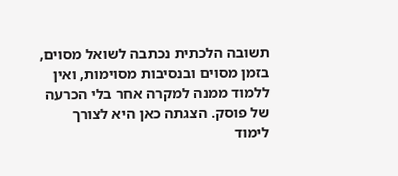תשובה הלכתית נכתבה לשואל מסוים, בזמן מסוים ובנסיבות מסוימות, ואין ללמוד ממנה למקרה אחר בלי הכרעה של פוסק. הצגתה כאן היא לצורך לימוד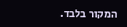המקור בלבד.